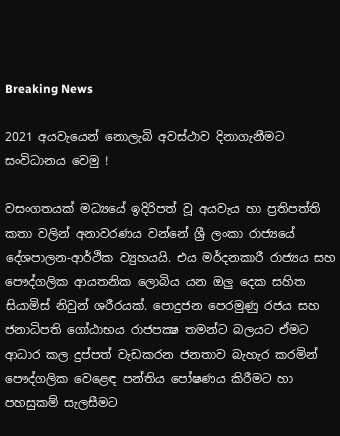Breaking News

2021 අයවැයෙන් නොලැබි අවස්ථාව දිනාගැනීමට සංවිධානය වෙමු !

වසංගතයක් මධ්‍යයේ ඉදිරිපත් වූ අයවැය හා ප්‍රතිපත්ති කතා වලින් අනාවරණය වන්නේ ශ්‍රී ලංකා රාජ්‍යයේ දේශපාලන-ආර්ථික ව්‍යුහයයි. එය මර්දනකාරී රාජ්‍යය සහ පෞද්ගලික ආයතනික ලොබිය යන ඔලු දෙක සහිත සියාමිස් නිවුන් ශරීරයක්. පොදුජන පෙරමුණු රජය සහ ජනාධිපති ගෝඨාභය රාජපක්‍ෂ තමන්ට බලයට ඒමට ආධාර කල දුප්පත් වැඩකරන ජනතාව බැහැර කරමින් පෞද්ගලික වෙළෙඳ පන්තිය පෝෂණය කිරීමට හා පහසුකම් සැලසීමට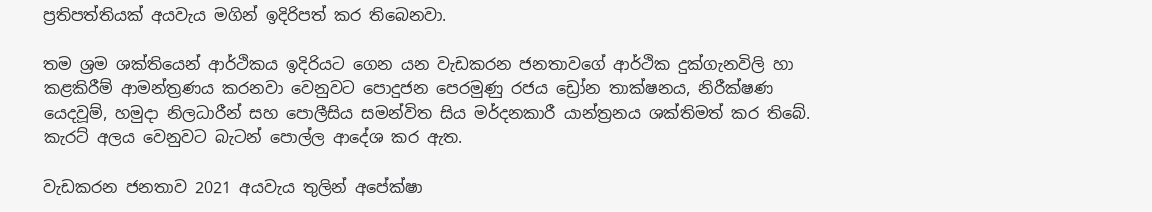ප්‍රතිපත්තියක් අයවැය මගින් ඉදිරිපත් කර තිබෙනවා.

තම ශ්‍රම ශක්තියෙන් ආර්ථිකය ඉදිරියට ගෙන යන වැඩකරන ජනතාවගේ ආර්ථික දුක්ගැනවිලි හා කළකිරීම් ආමන්ත්‍රණය කරනවා වෙනුවට පොදුජන පෙරමුණු රජය ඩ්‍රෝන තාක්ෂනය, නිරීක්ෂණ යෙදවූම්, හමුදා නිලධාරීන් සහ පොලීසිය සමන්විත සිය මර්දනකාරී යාන්ත්‍රනය ශක්තිමත් කර තිබේ. කැරට් අලය වෙනුවට බැටන් පොල්ල ආදේශ කර ඇත.

වැඩකරන ජනතාව 2021 අයවැය තුලින් අපේක්ෂා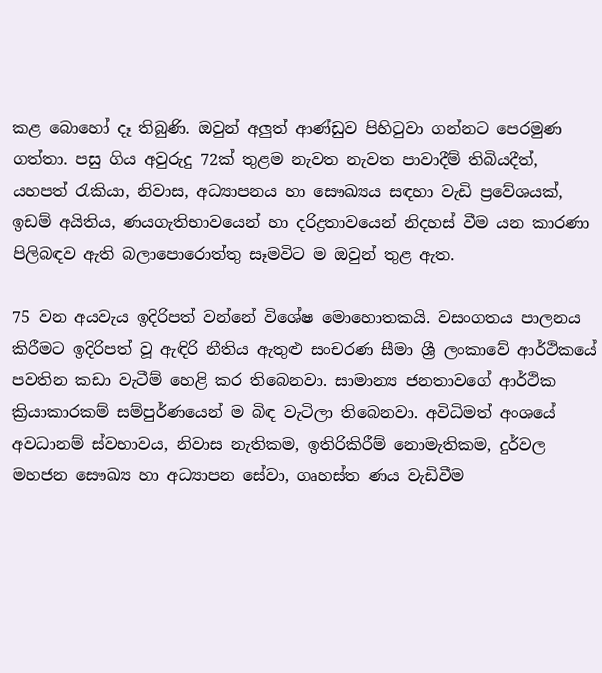කළ බොහෝ දෑ තිබුණි. ඔවුන් අලුත් ආණ්ඩුව පිහිටුවා ගන්නට පෙරමුණ ගත්තා. පසු ගිය අවුරුදු 72ක් තුළම නැවත නැවත පාවාදීම් තිබියදීත්, යහපත් රැකියා, නිවාස, අධ්‍යාපනය හා සෞඛ්‍යය සඳහා වැඩි ප්‍රවේශයක්, ඉඩම් අයිතිය, ණයගැතිභාවයෙන් හා දරිද්‍රතාවයෙන් නිදහස් වීම යන කාරණා පිලිබඳව ඇති බලාපොරොත්තු සෑමවිට ම ඔවුන් තුළ ඇත.

75 වන අයවැය ඉදිරිපත් වන්නේ විශේෂ මොහොතකයි. වසංගතය පාලනය කිරීමට ඉදිරිපත් වූ ඇඳිරි නීතිය ඇතුළු සංචරණ සීමා ශ්‍රී ලංකාවේ ආර්ථිකයේ පවතින කඩා වැටීම් හෙළි කර තිබෙනවා. සාමාන්‍ය ජනතාවගේ ආර්ථික ක්‍රියාකාරකම් සම්පුර්ණයෙන් ම බිඳ වැටිලා තිබෙනවා. අවිධිමත් අංශයේ අවධානම් ස්වභාවය, නිවාස නැතිකම, ඉතිරිකිරීම් නොමැතිකම, දුර්වල මහජන සෞඛ්‍ය හා අධ්‍යාපන සේවා, ගෘහස්ත ණය වැඩිවීම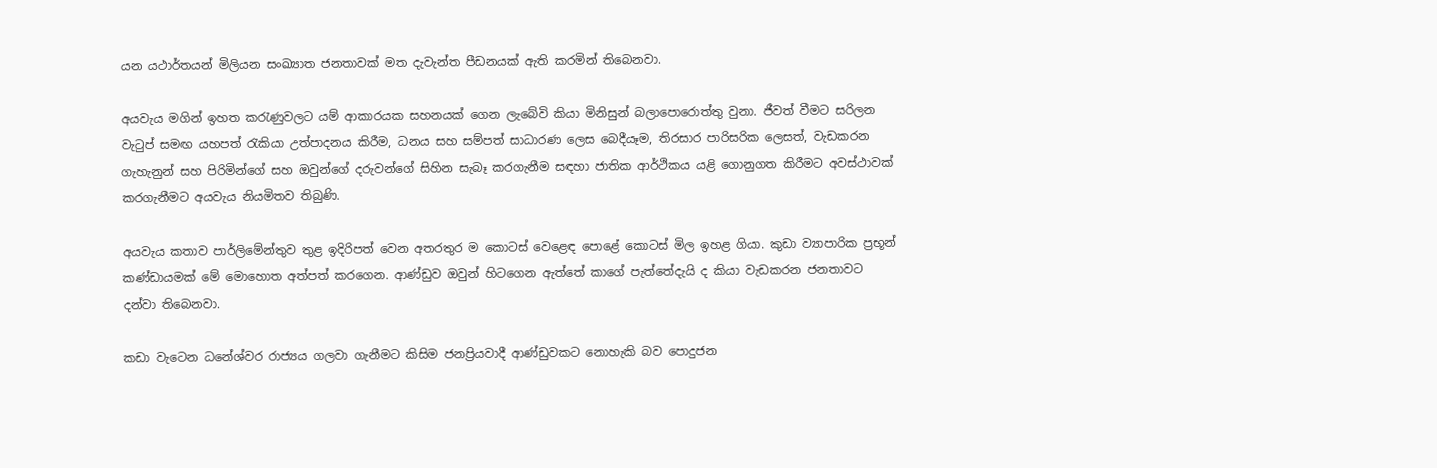යන යථාර්තයන් මිලියන සංඛ්‍යාත ජනතාවක් මත දැවැන්ත පීඩනයක් ඇති කරමින් තිබෙනවා.

අයවැය මගින් ඉහත කරැණුවලට යම් ආකාරයක සහනයක් ගෙන ලැබේවි කියා මිනිසුන් බලාපොරොත්තු වුනා. ජීවත් වීමට සරිලන වැටුප් සමඟ යහපත් රැකියා උත්පාදනය කිරීම, ධනය සහ සම්පත් සාධාරණ ලෙස බෙදීයෑම, තිරසාර පාරිසරික ලෙසත්, වැඩකරන ගැහැනුන් සහ පිරිමින්ගේ සහ ඔවුන්ගේ දරුවන්ගේ සිහින සැබෑ කරගැනීම සඳහා ජාතික ආර්ථිකය යළි ගොනුගත කිරීමට අවස්ථාවක් කරගැනීමට අයවැය නියමිතව තිබුණි.

අයවැය කතාව පාර්ලිමේන්තුව තුළ ඉදිරිපත් වෙන අතරතුර ම කොටස් වෙළෙඳ පොළේ කොටස් මිල ඉහළ ගියා. කුඩා ව්‍යාපාරික ප්‍රභූන් කණ්ඩායමක් මේ මොහොත අත්පත් කරගෙන. ආණ්ඩුව ඔවුන් හිටගෙන ඇත්තේ කාගේ පැත්තේදැයි ද කියා වැඩකරන ජනතාවට දන්වා තිබෙනවා.

කඩා වැටෙන ධනේශ්වර රාජ්‍යය ගලවා ගැනීමට කිසිම ජනප්‍රියවාදී ආණ්ඩුවකට නොහැකි බව පොදුජන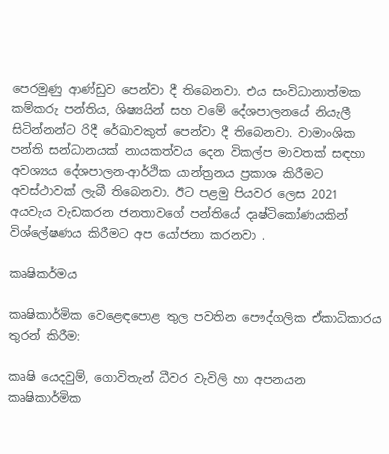පෙරමුණු ආණ්ඩුව පෙන්වා දී තිබෙනවා. එය සංවිධානාත්මක කම්කරු පන්තිය, ශිෂ්‍යයින් සහ වමේ දේශපාලනයේ නියැලී සිටින්නන්ට රිදී රේඛාවකුත් පෙන්වා දී තිබෙනවා. වාමාංශික පන්ති සන්ධානයක් නායකත්වය දෙන විකල්ප මාවතක් සඳහා අවශ්‍යය දේශපාලන-ආර්ථික යාන්ත්‍රනය ප්‍රකාශ කිරීමට අවස්ථාවක් ලැබී තිබෙනවා. ඊට පළමු පියවර ලෙස 2021 අයවැය වැඩකරන ජනතාවගේ පන්තියේ දෘෂ්ටිකෝණයකින් විශ්ලේෂණය කිරීමට අප යෝජනා කරනවා .

කෘෂිකර්මය

කෘෂිකාර්මික වෙළෙඳපොළ තුල පවතින පෞද්ගලික ඒකාධිකාරය තුරන් කිරීම:

කෘෂි යෙදවුම්, ගොවිතැන් ධීවර වැවිලි හා අපනයන කෘෂිකාර්මික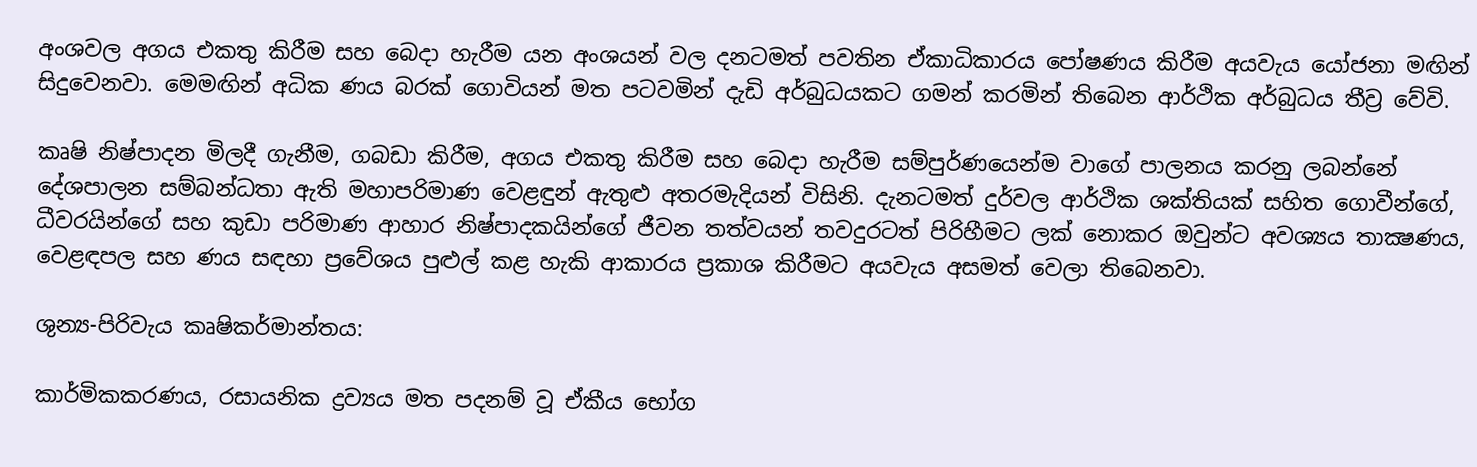අංශවල අගය එකතු කිරීම සහ බෙදා හැරීම යන අංශයන් වල දනටමත් පවතින ඒකාධිකාරය පෝෂණය කිරීම අයවැය යෝජනා මඟින් සිදුවෙනවා. මෙමඟින් අධික ණය බරක් ගොවියන් මත පටවමින් දැඩි අර්බුධයකට ගමන් කරමින් තිබෙන ආර්ථික අර්බුධය තීව්‍ර වේවි.

කෘෂි නිෂ්පාදන මිලදී ගැනීම, ගබඩා කිරීම, අගය එකතු කිරීම සහ බෙදා හැරීම සම්පුර්ණයෙන්ම වාගේ පාලනය කරනු ලබන්නේ දේශපාලන සම්බන්ධතා ඇති මහාපරිමාණ වෙළඳුන් ඇතුළු අතරමැදියන් විසිනි. දැනටමත් දුර්වල ආර්ථික ශක්තියක් සහිත ගොවීන්ගේ, ධීවරයින්ගේ සහ කුඩා පරිමාණ ආහාර නිෂ්පාදකයින්ගේ ජීවන තත්වයන් තවදුරටත් පිරිහීමට ලක් නොකර ඔවුන්ට අවශ්‍යය තාක්‍ෂණය, වෙළඳපල සහ ණය සඳහා ප්‍රවේශය පුළුල් කළ හැකි ආකාරය ප්‍රකාශ කිරීමට අයවැය අසමත් වෙලා තිබෙනවා.

ශුන්‍ය-පිරිවැය කෘෂිකර්මාන්තය:

කාර්මිකකරණය, රසායනික ද්‍රව්‍යය මත පදනම් වූ ඒකීය භෝග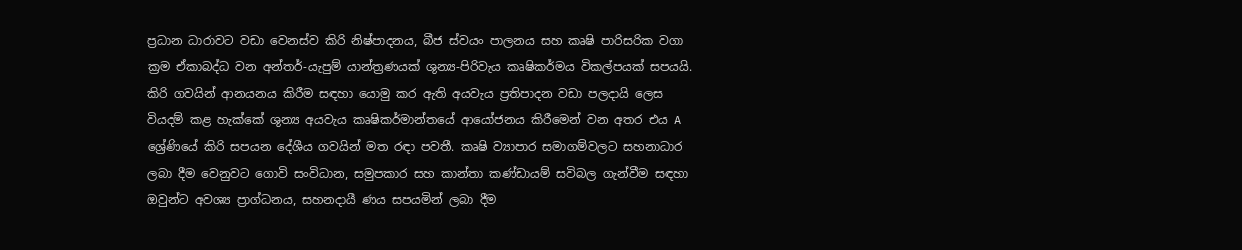ප්‍රධාන ධාරාවට වඩා වෙනස්ව කිරි නිෂ්පාදනය, බීජ ස්වයං පාලනය සහ කෘෂි පාරිසරික වගා ක්‍රම ඒකාබද්ධ වන අන්තර්-යැපුම් යාන්ත්‍රණයක් ශුන්‍ය-පිරිවැය කෘෂිකර්මය විකල්පයක් සපයයි. කිරි ගවයින් ආනයනය කිරීම සඳහා යොමු කර ඇති අයවැය ප්‍රතිපාදන වඩා පලදායි ලෙස වියදම් කළ හැක්කේ ශුන්‍ය අයවැය කෘෂිකර්මාන්තයේ ආයෝජනය කිරීමෙන් වන අතර එය A ශ්‍රේණියේ කිරි සපයන දේශීය ගවයින් මත රඳා පවතී. කෘෂි ව්‍යාපාර සමාගම්වලට සහනාධාර ලබා දීම වෙනුවට ගොවි සංවිධාන, සමුපකාර සහ කාන්තා කණ්ඩායම් සවිබල ගැන්වීම සඳහා ඔවුන්ට අවශ්‍ය ප්‍රාග්ධනය, සහනදායී ණය සපයමින් ලබා දීම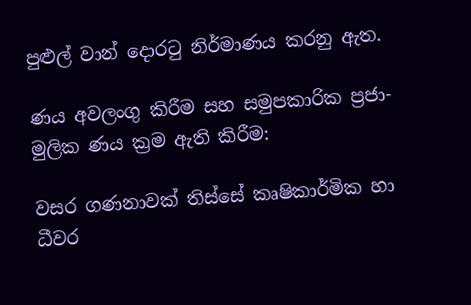පුළුල් වාන් දොරටු නිර්මාණය කරනු ඇත.

ණය අවලංගු කිරීම සහ සමුපකාරික ප්‍රජා-මුලික ණය ක්‍රම ඇති කිරීම:

වසර ගණනාවක් තිස්සේ කෘෂිකාර්මික හා ධීවර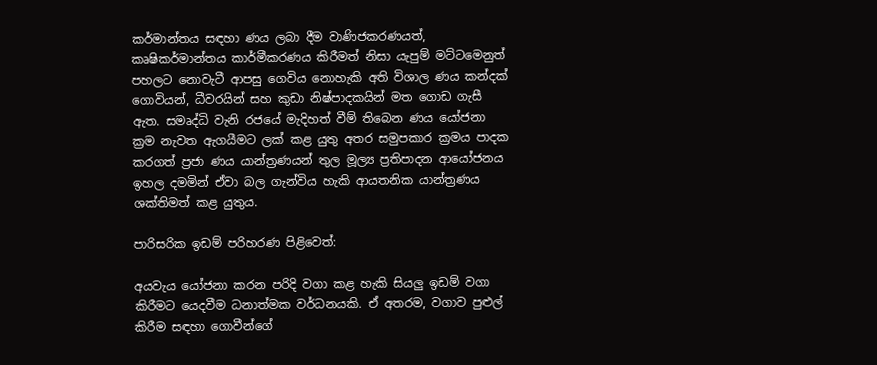කර්මාන්තය සඳහා ණය ලබා දීම වාණිජකරණයත්, කෘෂිකර්මාන්තය කාර්මීකරණය කිරීමත් නිසා යැපුම් මට්ටමෙනුත් පහලට නොවැටී ආපසු ගෙවිය නොහැකි අති විශාල ණය කන්දක් ගොවියන්, ධීවරයින් සහ කුඩා නිෂ්පාදකයින් මත ගොඩ ගැසී ඇත. සමෘද්ධි වැනි රජයේ මැදිහත් වීම් තිබෙන ණය යෝජනා ක්‍රම නැවත ඇගයීමට ලක් කළ යුතු අතර සමුපකාර ක්‍රමය පාදක කරගත් ප්‍රජා ණය යාන්ත්‍රණයන් තුල මූල්‍ය ප්‍රතිපාදන ආයෝජනය ඉහල දමමින් ඒවා බල ගැන්විය හැකි ආයතනික යාන්ත්‍රණය ශක්තිමත් කළ යුතුය.

පාරිසරික ඉඩම් පරිහරණ පිළිවෙත්:

අයවැය යෝජනා කරන පරිදි වගා කළ හැකි සියලු ඉඩම් වගා කිරීමට යෙදවීම ධනාත්මක වර්ධනයකි. ඒ අතරම, වගාව පුළුල් කිරීම සඳහා ගොවීන්ගේ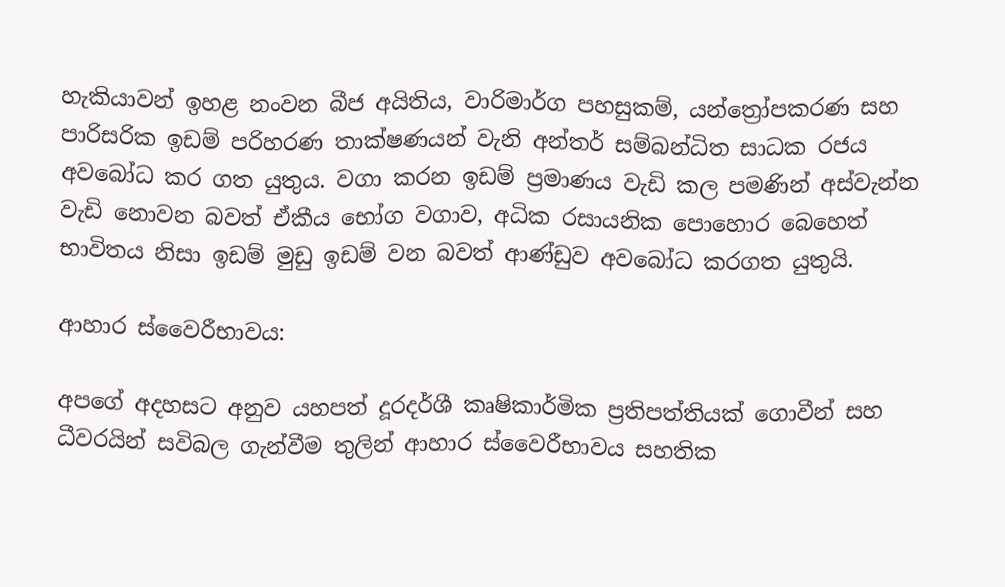හැකියාවන් ඉහළ නංවන බීජ අයිතිය, වාරිමාර්ග පහසුකම්, යන්ත්‍රෝපකරණ සහ පාරිසරික ඉඩම් පරිහරණ තාක්ෂණයන් වැනි අන්තර් සම්බන්ධිත සාධක රජය අවබෝධ කර ගත යුතුය. වගා කරන ඉඩම් ප්‍රමාණය වැඩි කල පමණින් අස්වැන්න වැඩි නොවන බවත් ඒකීය භෝග වගාව, අධික රසායනික පොහොර බෙහෙත් භාවිතය නිසා ඉඩම් මුඩු ඉඩම් වන බවත් ආණ්ඩුව අවබෝධ කරගත යුතුයි.

ආහාර ස්වෛරීභාවය:

අපගේ අදහසට අනුව යහපත් දූරදර්ශී කෘෂිකාර්මික ප්‍රතිපත්තියක් ගොවීන් සහ ධීවරයින් සවිබල ගැන්වීම තුලින් ආහාර ස්වෛරීභාවය සහතික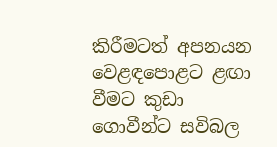කිරීමටත් අපනයන වෙළඳපොළට ළඟා වීමට කුඩා ගොවීන්ට සවිබල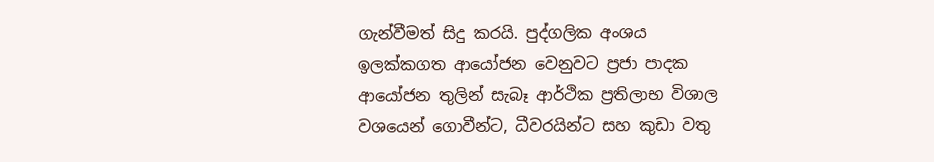ගැන්වීමත් සිදු කරයි. පුද්ගලික අංශය ඉලක්කගත ආයෝජන වෙනුවට ප්‍රජා පාදක ආයෝජන තුලින් සැබෑ ආර්ථික ප්‍රතිලාභ විශාල වශයෙන් ගොවීන්ට, ධීවරයින්ට සහ කුඩා වතු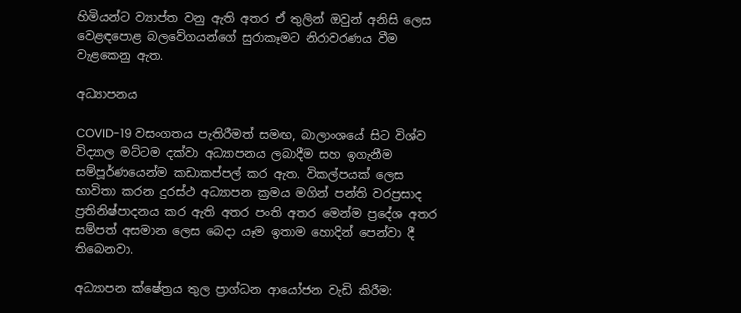හිමියන්ට ව්‍යාප්ත වනු ඇති අතර ඒ තුලින් ඔවුන් අනිසි ලෙස වෙළඳපොළ බලවේගයන්ගේ සුරාකෑමට නිරාවරණය වීම වැළකෙනු ඇත.

අධ්‍යාපනය

COVID-19 වසංගතය පැතිරීමත් සමඟ, බාලාංශයේ සිට විශ්ව විද්‍යාල මට්ටම දක්වා අධ්‍යාපනය ලබාදීම සහ ඉගැනීම සම්පූර්ණයෙන්ම කඩාකප්පල් කර ඇත. විකල්පයක් ලෙස භාවිතා කරන දුරස්ථ අධ්‍යාපන ක්‍රමය මගින් පන්ති වරප්‍රසාද ප්‍රතිනිෂ්පාදනය කර ඇති අතර පංති අතර මෙන්ම ප්‍රදේශ අතර සම්පත් අසමාන ලෙස බෙදා යෑම ඉතාම හොදින් පෙන්වා දී තිබෙනවා.

අධ්‍යාපන ක්ෂේත්‍රය තුල ප්‍රාග්ධන ආයෝජන වැඩි කිරීම: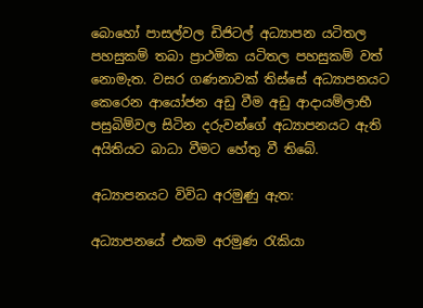බොහෝ පාසල්වල ඩිජිටල් අධ්‍යාපන යටිතල පහසුකම් තබා ප්‍රාථමික යටිතල පහසුකම් වත් නොමැත. වසර ගණනාවක් තිස්සේ අධ්‍යාපනයට කෙරෙන ආයෝජන අඩු වීම අඩු ආදායම්ලාභී පසුබිම්වල සිටින දරුවන්ගේ අධ්‍යාපනයට ඇති අයිතියට බාධා වීමට හේතු වී තිබේ.

අධ්‍යාපනයට විවිධ අරමුණු ඇත:

අධ්‍යාපනයේ එකම අරමුණ රැකියා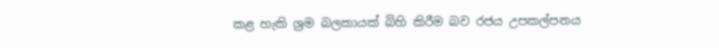කළ හැකි ශ්‍රම බලකායක් බිහි කිරීම බව රජය උපකල්පනය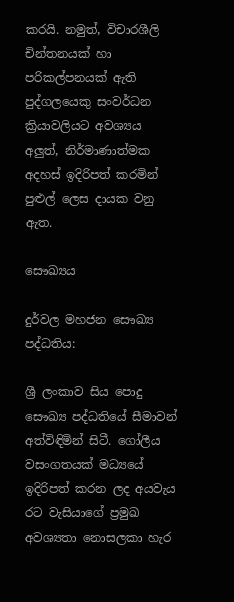කරයි. නමුත්, විචාරශීලි චින්තනයක් හා පරිකල්පනයක් ඇති පුද්ගලයෙකු සංවර්ධන ක්‍රියාවලියට අවශ්‍යය අලුත්, නිර්මාණාත්මක අදහස් ඉදිරිපත් කරමින් පුළුල් ලෙස දායක වනු ඇත.

සෞඛ්‍යය

දුර්වල මහජන සෞඛ්‍ය පද්ධතිය:

ශ්‍රී ලංකාව සිය පොදු සෞඛ්‍ය පද්ධතියේ සීමාවන් අත්විඳිමින් සිටී. ගෝලීය වසංගතයක් මධ්‍යයේ ඉදිරිපත් කරන ලද අයවැය රට වැසියාගේ ප්‍රමුඛ අවශ්‍යතා නොසලකා හැර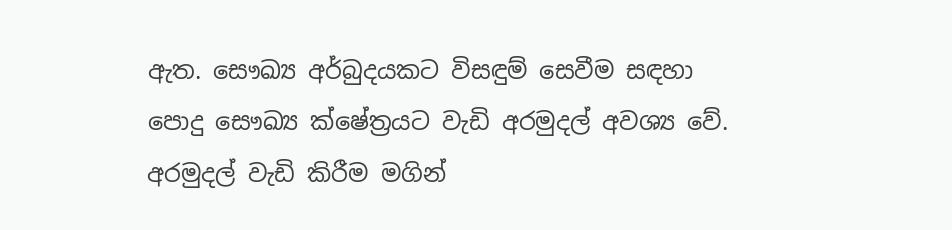ඇත. සෞඛ්‍ය අර්බුදයකට විසඳුම් සෙවීම සඳහා පොදු සෞඛ්‍ය ක්ෂේත්‍රයට වැඩි අරමුදල් අවශ්‍ය වේ. අරමුදල් වැඩි කිරීම මගින්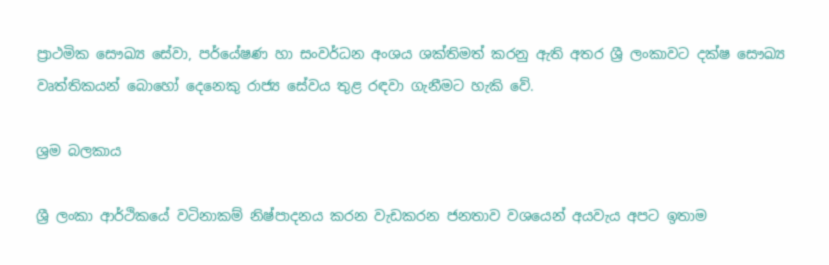ප්‍රාථමික සෞඛ්‍ය සේවා, පර්යේෂණ හා සංවර්ධන අංශය ශක්තිමත් කරනු ඇති අතර ශ්‍රී ලංකාවට දක්ෂ සෞඛ්‍ය වෘත්තිකයන් බොහෝ දෙනෙකු රාජ්‍ය සේවය තුළ රඳවා ගැනීමට හැකි වේ.

ශ්‍රම බලකාය

ශ්‍රී ලංකා ආර්ථිකයේ වටිනාකම් නිෂ්පාදනය කරන වැඩකරන ජනතාව වශයෙන් අයවැය අපට ඉතාම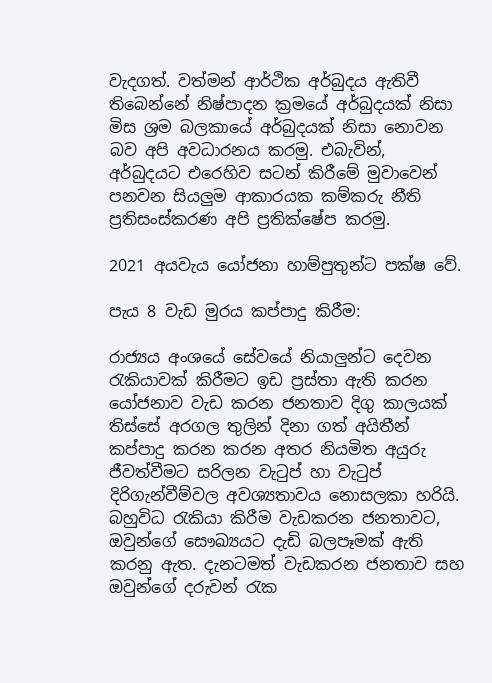වැදගත්. වත්මන් ආර්ථික අර්බුදය ඇතිවී තිබෙන්නේ නිෂ්පාදන ක්‍රමයේ අර්බුදයක් නිසා මිස ශ්‍රම බලකායේ අර්බුදයක් නිසා නොවන බව අපි අවධාරනය කරමු. එබැවින්, අර්බුදයට එරෙහිව සටන් කිරීමේ මුවාවෙන් පනවන සියලුම ආකාරයක කම්කරු නීති ප්‍රතිසංස්කරණ අපි ප්‍රතික්ෂේප කරමු.

2021 අයවැය යෝජනා හාම්පුතුන්ට පක්ෂ වේ.

පැය 8 වැඩ මුරය කප්පාදු කිරීම:

රාජ්‍යය අංශයේ සේවයේ නියාලුන්ට දෙවන රැකියාවක් කිරීමට ඉඩ ප්‍රස්තා ඇති කරන යෝජනාව වැඩ කරන ජනතාව දිගු කාලයක් තිස්සේ අරගල තුලින් දිනා ගත් අයිතීන් කප්පාදු කරන කරන අතර නියමිත අයුරු ජීවත්වීමට සරිලන වැටුප් හා වැටුප් දිරිගැන්වීම්වල අවශ්‍යතාවය නොසලකා හරියි. බහුවිධ රැකියා කිරීම වැඩකරන ජනතාවට, ඔවුන්ගේ සෞඛ්‍යයට දැඩි බලපෑමක් ඇති කරනු ඇත. දැනටමත් වැඩකරන ජනතාව සහ ඔවුන්ගේ දරුවන් රැක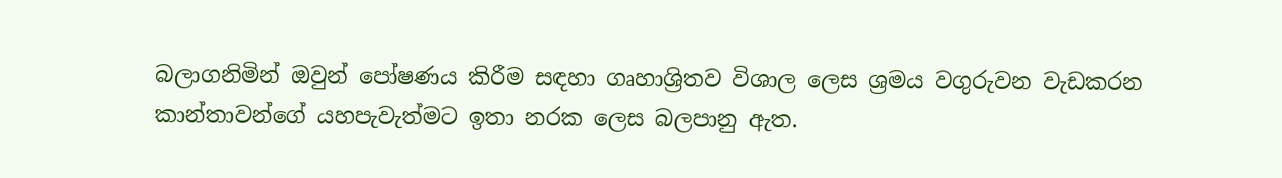බලාගනිමින් ඔවුන් පෝෂණය කිරීම සඳහා ගෘහාශ්‍රිතව විශාල ලෙස ශ්‍රමය වගුරුවන වැඩකරන කාන්තාවන්ගේ යහපැවැත්මට ඉතා නරක ලෙස බලපානු ඇත.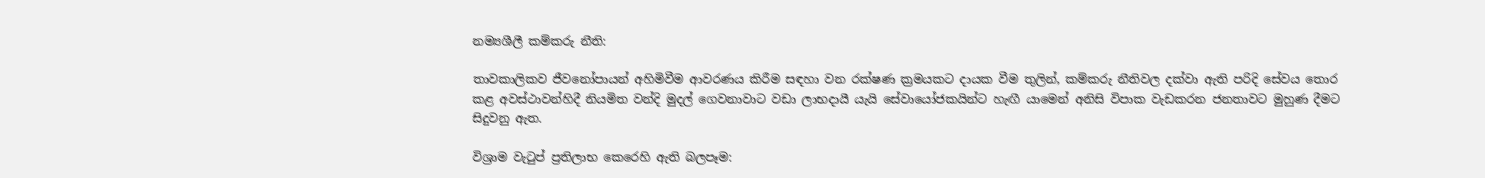නම්‍යශීලී කම්කරු නීති:

තාවකාලිකව ජීවනෝපායන් අහිමිවීම ආවරණය කිරීම සඳහා වන රක්ෂණ ක්‍රමයකට දායක වීම තුලින්, කම්කරු නීතිවල දක්වා ඇති පරිදි සේවය තොර කළ අවස්ථාවන්හිදී නියමිත වන්දි මුදල් ගෙවනාවාට වඩා ලාභදායී යැයි සේවායෝජකයින්ට හැඟී යාමෙන් අනිසි විපාක වැඩකරන ජනතාවට මුහුණ දීමට සිදුවනු ඇත.

විශ්‍රාම වැටුප් ප්‍රතිලාභ කෙරෙහි ඇති බලපෑම: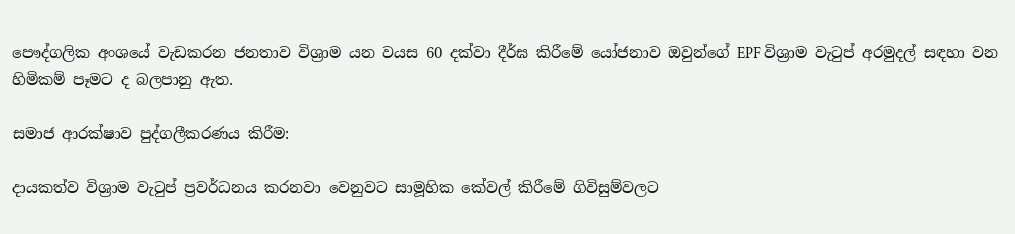පෞද්ගලික අංශයේ වැඩකරන ජනතාව විශ්‍රාම යන වයස 60 දක්වා දීර්ඝ කිරීමේ යෝජනාව ඔවුන්ගේ EPF විශ්‍රාම වැටුප් අරමුදල් සඳහා වන හිමිකම් පෑමට ද බලපානු ඇත.

සමාජ ආරක්ෂාව පුද්ගලීකරණය කිරීම:

දායකත්ව විශ්‍රාම වැටුප් ප්‍රවර්ධනය කරනවා වෙනුවට සාමූහික කේවල් කිරීමේ ගිවිසුම්වලට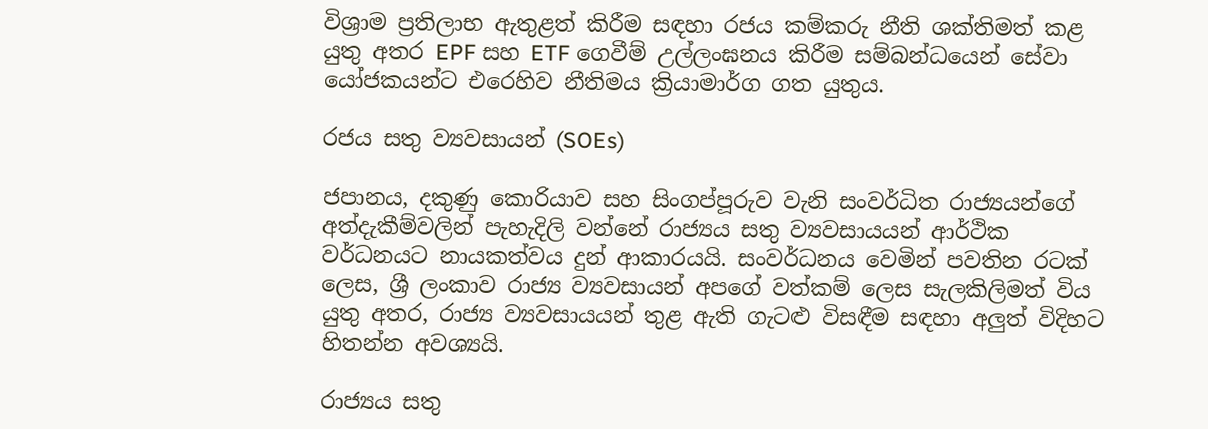විශ්‍රාම ප්‍රතිලාභ ඇතුළත් කිරීම සඳහා රජය කම්කරු නීති ශක්තිමත් කළ යුතු අතර EPF සහ ETF ගෙවීම් උල්ලංඝනය කිරීම සම්බන්ධයෙන් සේවා යෝජකයන්ට එරෙහිව නීතිමය ක්‍රියාමාර්ග ගත යුතුය.

රජය සතු ව්‍යවසායන් (SOEs)

ජපානය, දකුණු කොරියාව සහ සිංගප්පූරුව වැනි සංවර්ධිත රාජ්‍යයන්ගේ අත්දැකීම්වලින් පැහැදිලි වන්නේ රාජ්‍යය සතු ව්‍යවසායයන් ආර්ථික වර්ධනයට නායකත්වය දුන් ආකාරයයි. සංවර්ධනය වෙමින් පවතින රටක් ලෙස, ශ්‍රී ලංකාව රාජ්‍ය ව්‍යවසායන් අපගේ වත්කම් ලෙස සැලකිලිමත් විය යුතු අතර, රාජ්‍ය ව්‍යවසායයන් තුළ ඇති ගැටළු විසඳීම සඳහා අලුත් විදිහට හිතන්න අවශ්‍යයි.

රාජ්‍යය සතු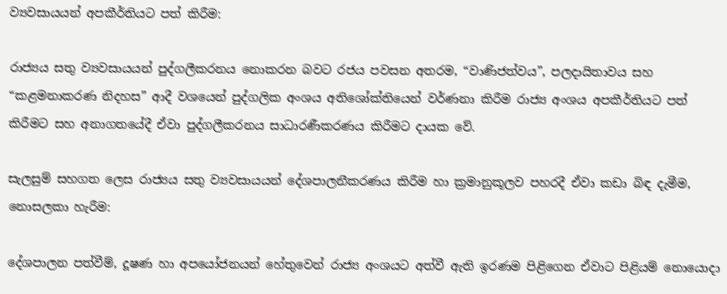ව්‍යවසායයන් අපකීර්තියට පත් කිරීම:

රාජ්‍යය සතු ව්‍යවසායයන් පුද්ගලීකරනය නොකරන බවට රජය පවසන අතරම, “වාණිජත්වය”, පලදායිතාවය සහ “කළමනාකරණ නිදහස” ආදී වශයෙන් පුද්ගලික අංශය අතිශෝක්තියෙන් වර්ණනා කිරීම රාජ්‍ය අංශය අපකීර්තියට පත් කිරීමට සහ අනාගතයේදී ඒවා පුද්ගලීකරනය සාධාරණීකරණය කිරීමට දායක වේ.

සැලසුම් සහගත ලෙස රාජ්‍යය සතු ව්‍යවසායයන් දේශපාලනීකරණය කිරීම හා ක්‍රමානුකූලව පහරදී ඒවා කඩා බිඳ දැමීම, නොසලකා හැරීම:

දේශපාලන පත්වීම්, දූෂණ හා අපයෝජනයන් හේතුවෙන් රාජ්‍ය අංශයට අත්වී ඇති ඉරණම පිළිගෙන ඒවාට පිළියම් නොයොදා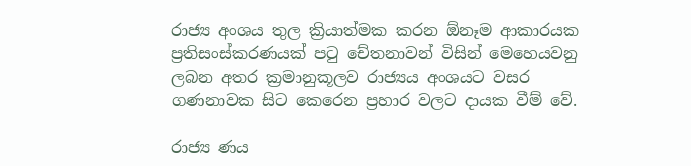රාජ්‍ය අංශය තුල ක්‍රියාත්මක කරන ඕනෑම ආකාරයක ප්‍රතිසංස්කරණයක් පටු චේතනාවන් විසින් මෙහෙයවනු ලබන අතර ක්‍රමානුකූලව රාජ්‍යය අංශයට වසර ගණනාවක සිට කෙරෙන ප්‍රහාර වලට දායක වීම් වේ.

රාජ්‍ය ණය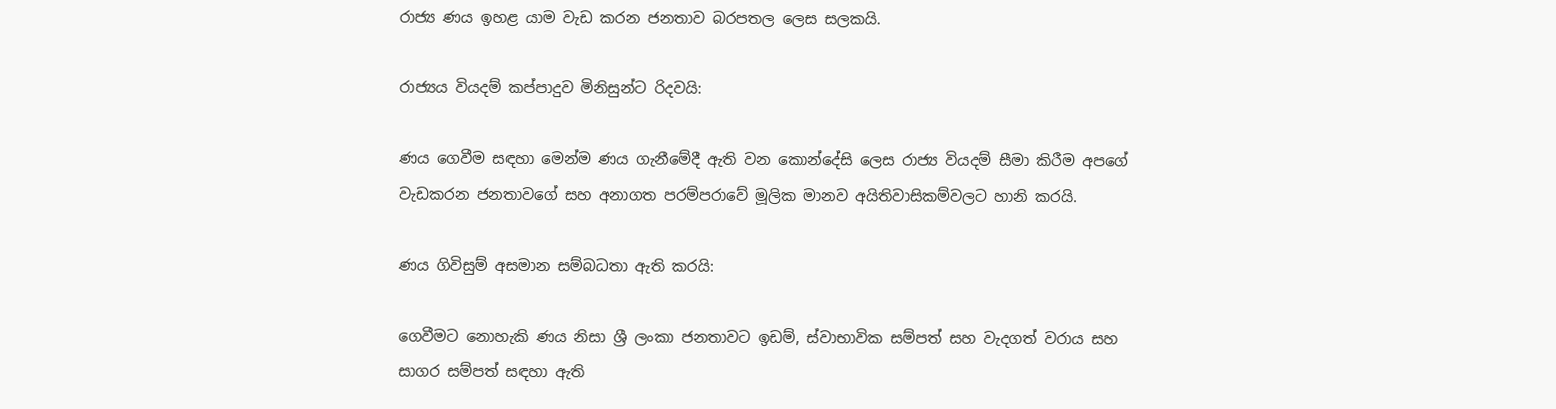රාජ්‍ය ණය ඉහළ යාම වැඩ කරන ජනතාව බරපතල ලෙස සලකයි.

රාජ්‍යය වියදම් කප්පාදුව මිනිසුන්ට රිදවයි:

ණය ගෙවීම සඳහා මෙන්ම ණය ගැනීමේදී ඇති වන කොන්දේසි ලෙස රාජ්‍ය වියදම් සීමා කිරීම අපගේ වැඩකරන ජනතාවගේ සහ අනාගත පරම්පරාවේ මූලික මානව අයිතිවාසිකම්වලට හානි කරයි.

ණය ගිවිසුම් අසමාන සම්බධතා ඇති කරයි:

ගෙවීමට නොහැකි ණය නිසා ශ්‍රී ලංකා ජනතාවට ඉඩම්, ස්වාභාවික සම්පත් සහ වැදගත් වරාය සහ සාගර සම්පත් සඳහා ඇති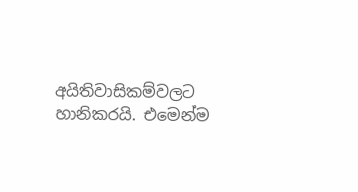අයිතිවාසිකම්වලට හානිකරයි. එමෙන්ම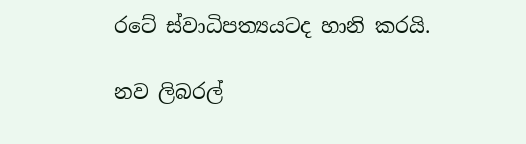රටේ ස්වාධිපත්‍යයටද හානි කරයි.

නව ලිබරල්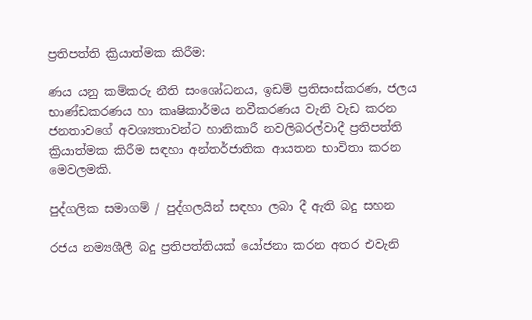ප්‍රතිපත්ති ක්‍රියාත්මක කිරීම:

ණය යනු කම්කරු නීති සංශෝධනය, ඉඩම් ප්‍රතිසංස්කරණ, ජලය භාණ්ඩකරණය හා කෘෂිකාර්මය නවීකරණය වැනි වැඩ කරන ජනතාවගේ අවශ්‍යතාවන්ට හානිකාරී නවලිබරල්වාදී ප්‍රතිපත්ති ක්‍රියාත්මක කිරීම සඳහා අන්තර්ජාතික ආයතන භාවිතා කරන මෙවලමකි.

පුද්ගලික සමාගම් / පුද්ගලයින් සඳහා ලබා දී ඇති බදු සහන

රජය නම්‍යශීලී බදු ප්‍රතිපත්තියක් යෝජනා කරන අතර එවැනි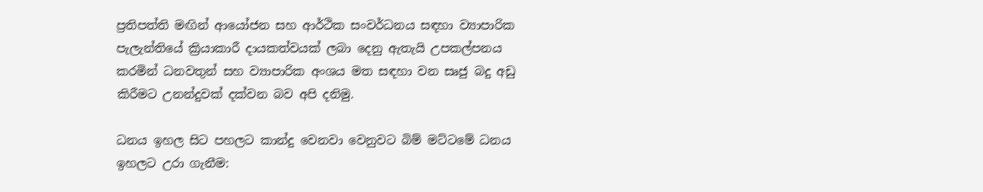ප්‍රතිපත්ති මඟින් ආයෝජන සහ ආර්ථික සංවර්ධනය සඳහා ව්‍යාපාරික පැලැන්තියේ ක්‍රියාකාරී දායකත්වයක් ලබා දෙනු ඇතැයි උපකල්පනය කරමින් ධනවතුන් සහ ව්‍යාපාරික අංශය මත සඳහා වන සෘජු බදු අඩු කිරීමට උනන්දුවක් දක්වන බව අපි දනිමු.

ධනය ඉහල සිට පහලට කාන්දු වෙනවා වෙනුවට බිම් මට්ටමේ ධනය ඉහලට උරා ගැනීම: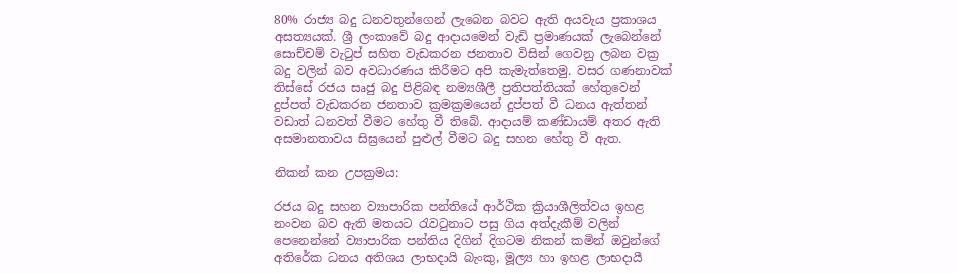80% රාජ්‍ය බදු ධනවතුන්ගෙන් ලැබෙන බවට ඇති අයවැය ප්‍රකාශය අසත්‍යයක්. ශ්‍රී ලංකාවේ බදු ආදායමෙන් වැඩි ප්‍රමාණයක් ලැබෙන්නේ සොච්චම් වැටුප් සහිත වැඩකරන ජනතාව විසින් ගෙවනු ලබන වක්‍ර බදු වලින් බව අවධාරණය කිරීමට අපි කැමැත්තෙමු. වසර ගණනාවක් තිස්සේ රජය සෘජු බදු පිළිබඳ නම්‍යශීලී ප්‍රතිපත්තියක් හේතුවෙන් දුප්පත් වැඩකරන ජනතාව ක්‍රමක්‍රමයෙන් දුප්පත් වී ධනය ඇත්තන් වඩාත් ධනවත් වීමට හේතු වී තිබේ. ආදායම් කණ්ඩායම් අතර ඇති අසමානතාවය සිඝ්‍රයෙන් පුළුල් වීමට බදු සහන හේතු වී ඇත.

නිකන් කන උපක්‍රමය:

රජය බදු සහන ව්‍යාපාරික පන්තියේ ආර්ථික ක්‍රියාශීලිත්වය ඉහළ නංවන බව ඇති මතයට රැවටුනාට පසු ගිය අත්දැකීම් වලින් පෙනෙන්නේ ව්‍යාපාරික පන්තිය දිගින් දිගටම නිකන් කමින් ඔවුන්ගේ අතිරේක ධනය අතිශය ලාභදායි බැංකු, මූල්‍ය හා ඉහළ ලාභදායී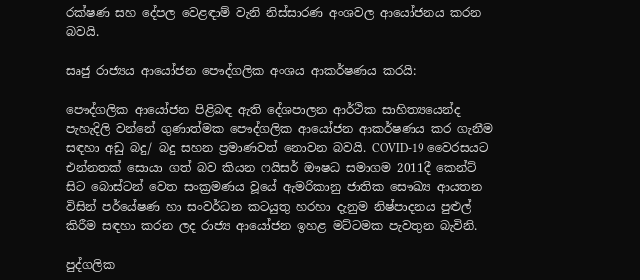රක්ෂණ සහ දේපල වෙළඳාම් වැනි නිස්සාරණ අංශවල ආයෝජනය කරන බවයි.

සෘජු රාජ්‍යය ආයෝජන පෞද්ගලික අංශය ආකර්ෂණය කරයි:

පෞද්ගලික ආයෝජන පිළිබඳ ඇති දේශපාලන ආර්ථික සාහිත්‍යයෙන්ද පැහැදිලි වන්නේ ගුණාත්මක පෞද්ගලික ආයෝජන ආකර්ෂණය කර ගැනීම සඳහා අඩු බදු/ බදු සහන ප්‍රමාණවත් නොවන බවයි. COVID-19 වෛරසයට එන්නතක් සොයා ගත් බව කියන ෆයිසර් ඖෂධ සමාගම 2011දී කෙන්ට් සිට බොස්ටන් වෙත සංක්‍රමණය වූයේ ඇමරිකානු ජාතික සෞඛ්‍ය ආයතන විසින් පර්යේෂණ හා සංවර්ධන කටයුතු හරහා දැනුම නිෂ්පාදනය පුළුල් කිරීම සඳහා කරන ලද රාජ්‍ය ආයෝජන ඉහළ මට්ටමක පැවතුන බැවිනි.

පුද්ගලික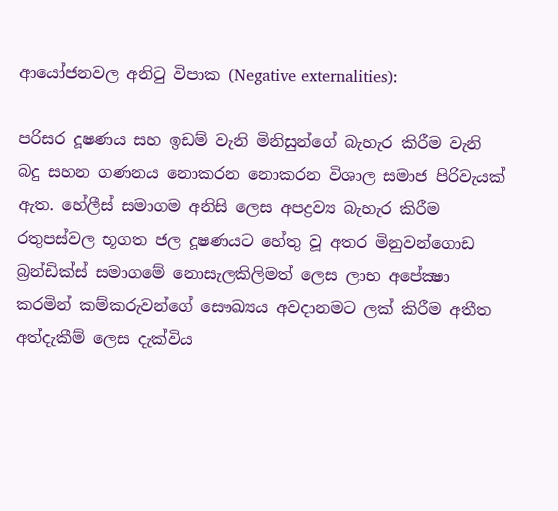ආයෝජනවල අනිටු විපාක (Negative externalities):

පරිසර දූෂණය සහ ඉඩම් වැනි මිනිසුන්ගේ බැහැර කිරීම වැනි බදු සහන ගණනය නොකරන නොකරන විශාල සමාජ පිරිවැයක් ඇත. හේලීස් සමාගම අනිසි ලෙස අපද්‍රව්‍ය බැහැර කිරීම රතුපස්වල භූගත ජල දූෂණයට හේතු වූ අතර මිනුවන්ගොඩ බ්‍රන්ඩික්ස් සමාගමේ නොසැලකිලිමත් ලෙස ලාභ අපේක්‍ෂා කරමින් කම්කරුවන්ගේ සෞඛ්‍යය අවදානමට ලක් කිරීම අතීත අත්දැකීම් ලෙස දැක්විය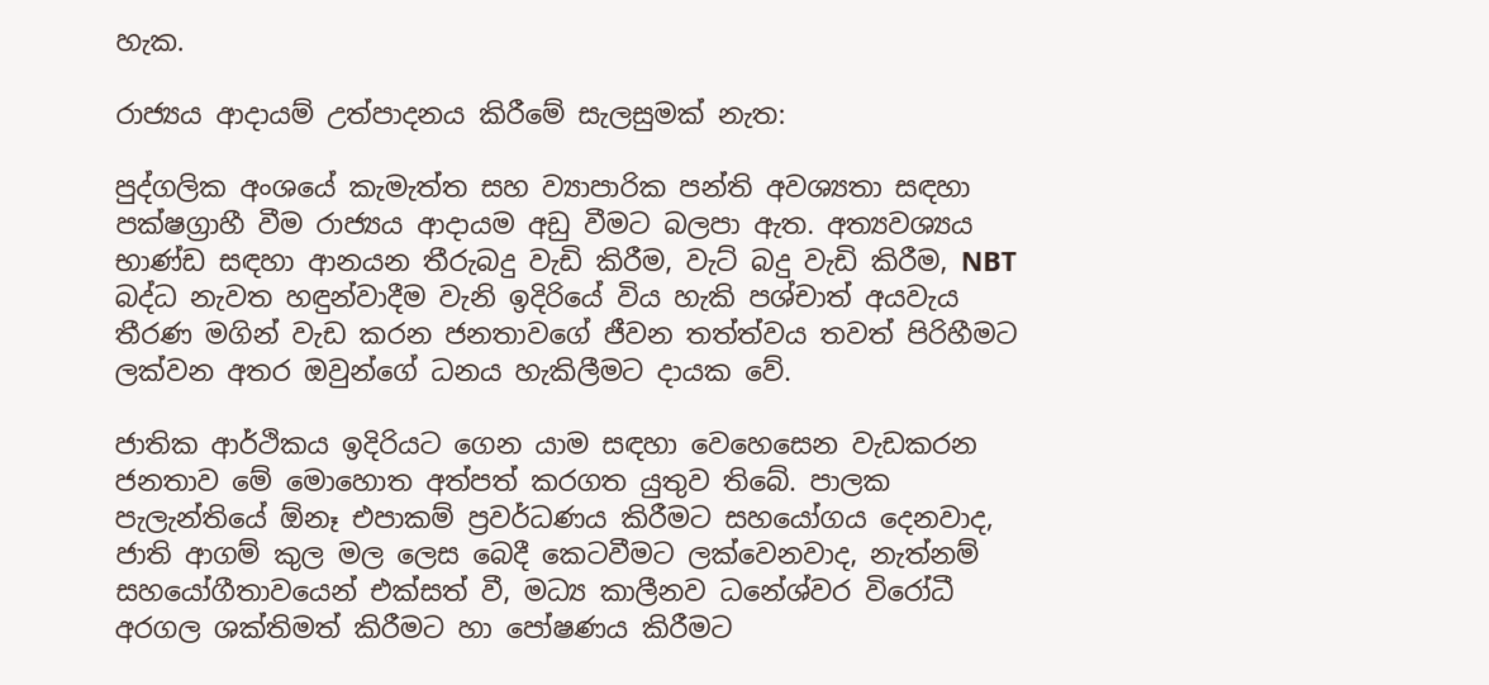හැක.

රාජ්‍යය ආදායම් උත්පාදනය කිරීමේ සැලසුමක් නැත:

පුද්ගලික අංශයේ කැමැත්ත සහ ව්‍යාපාරික පන්ති අවශ්‍යතා සඳහා පක්ෂග්‍රාහී වීම රාජ්‍යය ආදායම අඩු වීමට බලපා ඇත. අත්‍යවශ්‍යය භාණ්ඩ සඳහා ආනයන තීරුබදු වැඩි කිරීම, වැට් බදු වැඩි කිරීම, NBT බද්ධ නැවත හඳුන්වාදීම වැනි ඉදිරියේ විය හැකි පශ්චාත් අයවැය තීරණ මගින් වැඩ කරන ජනතාවගේ ජීවන තත්ත්වය තවත් පිරිහීමට ලක්වන අතර ඔවුන්ගේ ධනය හැකිලීමට දායක වේ.

ජාතික ආර්ථිකය ඉදිරියට ගෙන යාම සඳහා වෙහෙසෙන වැඩකරන ජනතාව මේ මොහොත අත්පත් කරගත යුතුව තිබේ. පාලක පැලැන්තියේ ඕනෑ එපාකම් ප්‍රවර්ධණය කිරීමට සහයෝගය දෙනවාද, ජාති ආගම් කුල මල ලෙස බෙදී කෙටවීමට ලක්වෙනවාද, නැත්නම් සහයෝගීතාවයෙන් එක්සත් වී, මධ්‍ය කාලීනව ධනේශ්වර විරෝධී අරගල ශක්තිමත් කිරීමට හා පෝෂණය කිරීමට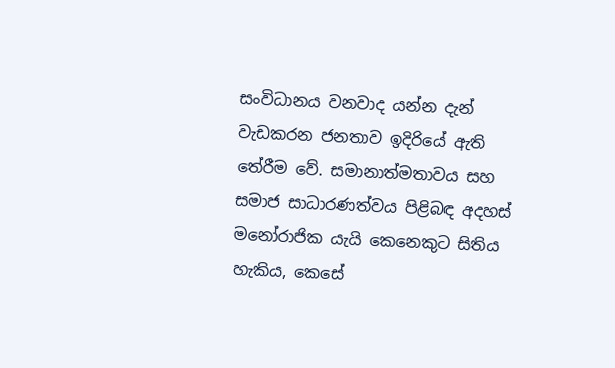සංවිධානය වනවාද යන්න දැන් වැඩකරන ජනතාව ඉදිරියේ ඇති තේරීම වේ. සමානාත්මතාවය සහ සමාජ සාධාරණත්වය පිළිබඳ අදහස් මනෝරාජික යැයි කෙනෙකුට සිතිය හැකිය, කෙසේ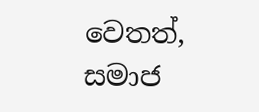වෙතත්, සමාජ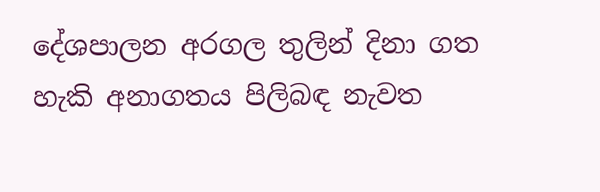දේශපාලන අරගල තුලින් දිනා ගත හැකි අනාගතය පිලිබඳ නැවත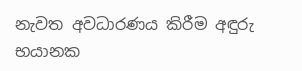නැවත අවධාරණය කිරීම අඳුරු භයානක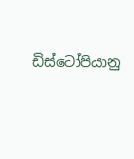ඩිස්ටෝපියානු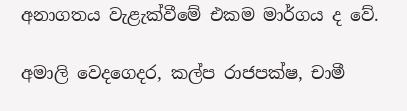අනාගතය වැළැක්වීමේ එකම මාර්ගය ද වේ.

අමාලි වෙදගෙදර, කල්ප රාජපක්ෂ, චාමී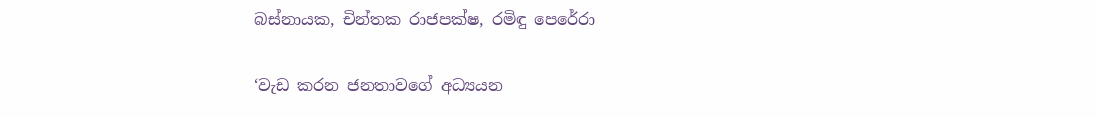බස්නායක, චින්තක රාජපක්ෂ, රමිඳු පෙරේරා

‘වැඩ කරන ජනතාවගේ අධ්‍යයන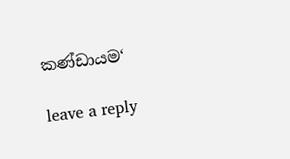කණ්ඩායම‘

leave a reply